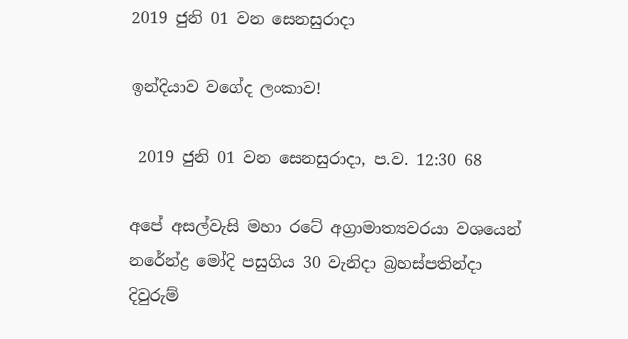2019 ජුනි 01 වන සෙනසුරාදා

ඉන්දියාව වගේද ලංකාව!

 2019 ජුනි 01 වන සෙනසුරාදා, ප.ව. 12:30 68

අපේ අසල්වැසි මහා රටේ අග්‍රාමාත්‍යවරයා වශයෙන් නරේන්ද්‍ර මෝදි පසුගිය 30 වැනිදා බ්‍රහස්පතින්දා දිවුරුම්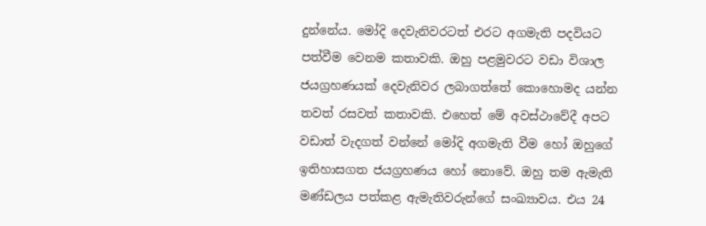දුන්නේය. මෝදි දෙවැනිවරටත් එරට අගමැති පදවියට පත්වීම වෙනම කතාවකි. ඔහු පළමුවරට වඩා විශාල ජයග්‍රහණයක් දෙවැනිවර ලබාගත්තේ කොහොමද යන්න තවත් රසවත් කතාවකි. එහෙත් මේ අවස්ථාවේදී අපට වඩාත් වැදගත් වන්නේ මෝදි අගමැති වීම හෝ ඔහුගේ ඉතිහාසගත ජයග්‍රහණය හෝ නොවේ. ඔහු තම ඇමැති මණ්ඩලය පත්කළ ඇමැතිවරුන්ගේ සංඛ්‍යාවය. එය 24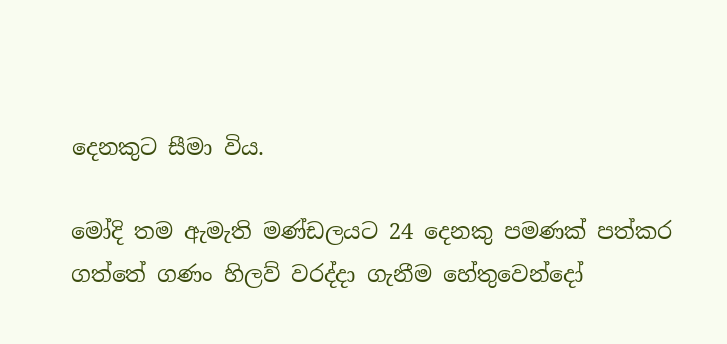දෙනකුට සීමා විය.

මෝදි තම ඇමැති මණ්ඩලයට 24 දෙනකු පමණක් පත්කර ගත්තේ ගණං හිලව් වරද්දා ගැනීම හේතුවෙන්දෝ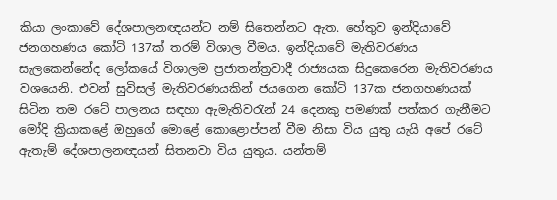කියා ලංකාවේ දේශපාලනඥයන්ට නම් සිතෙන්නට ඇත. හේතුව ඉන්දියාවේ ජනගහණය කෝටි 137ක් තරම් විශාල වීමය. ඉන්දියාවේ මැතිවරණය සැලකෙන්නේද ලෝකයේ විශාලම ප්‍රජාතන්ත්‍රවාදී රාජ්‍යයක සිදුකෙරෙන මැතිවරණය වශයෙනි. එවන් සුවිසල් මැතිවරණයකින් ජයගෙන කෝටි 137ක ජනගහණයක් සිටින තම රටේ පාලනය සඳහා ඇමැතිවරැන් 24 දෙනකු පමණක් පත්කර ගැනීමට මෝදි ක්‍රියාකළේ ඔහුගේ මොළේ කොළොප්පන් වීම නිසා විය යුතු යැයි අපේ රටේ ඇතැම් දේශපාලනඥයන් සිතනවා විය යුතුය. යන්තම්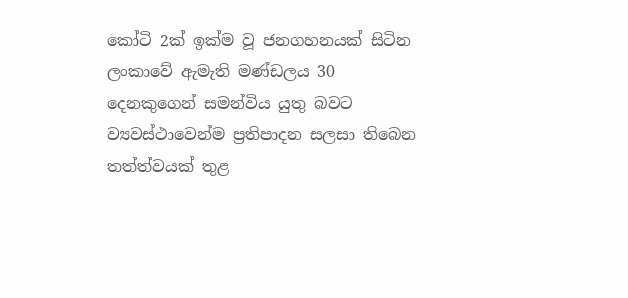කෝටි 2ක් ඉක්ම වූ ජනගහනයක් සිටින ලංකාවේ ඇමැති මණ්ඩලය 30 දෙනකුගෙන් සමන්විය යුතු බවට ව්‍යවස්ථාවෙන්ම ප්‍රතිපාදන සලසා තිබෙන තත්ත්වයක් තුළ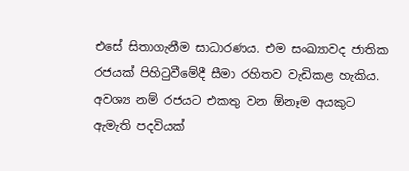එසේ සිතාගැනීම සාධාරණය. එම සංඛ්‍යාවද ජාතික රජයක් පිහිටුවීමේදී සීමා රහිතව වැඩිකළ හැකිය. අවශ්‍ය නම් රජයට එකතු වන ඕනෑම අයකුට ඇමැති පදවියක්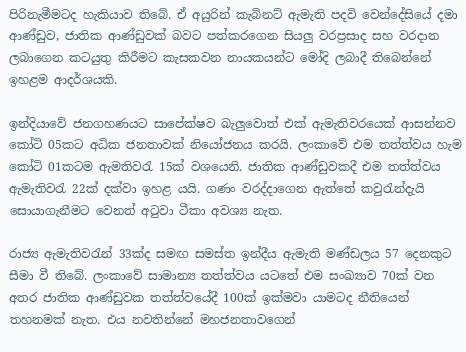පිරිනැමීමටද හැකියාව තිබේ. ඒ අයුරින් කැබිනට් ඇමැති පදවි වෙන්දේසියේ දමා ආණ්ඩුව, ජාතික ආණ්ඩුවක් බවට පත්කරගෙන සියලු වරප්‍රසාද සහ වරදාන ලබාගෙන කටයුතු කිරීමට කැසකවන නායකයන්ට මෝදි ලබාදී තිබෙන්නේ ඉහළම ආදර්ශයකි.

ඉන්දියාවේ ජනගහණයට සාපේක්ෂව බැලුවොත් එක් ඇමැතිවරයෙක් ආසන්නව කෝටි 05කට අධික ජනතාවක් නියෝජනය කරයි. ලංකාවේ එම තත්ත්වය හැම කෝටි 01කටම ඇමතිවරැ 15ක් වශයෙනි. ජාතික ආණ්ඩුවකදී එම තත්ත්වය ඇමැතිවරැ 22ක් දක්වා ඉහළ යයි. ගණං වරද්දාගෙන ඇත්තේ කවුරැන්දැයි සොයාගැනීමට වෙනත් අටුවා ටීකා අවශ්‍ය නැත.

රාජ්‍ය ඇමැතිවරැන් 33ක්ද සමඟ සමස්ත ඉන්දීය ඇමැති මණ්ඩලය 57 දෙනකුට සීමා වී තිබේ. ලංකාවේ සාමාන්‍ය තත්ත්වය යටතේ එම සංඛ්‍යාව 70ක් වන අතර ජාතික ආණ්ඩුවක තත්ත්වයේදී 100ක් ඉක්මවා යාමටද නීතියෙන් තහනමක් නැත. එය නවතින්නේ මහජනතාවගෙන්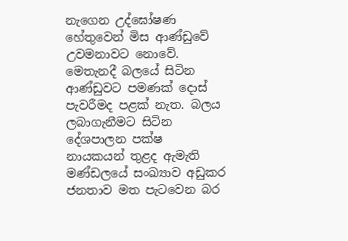නැගෙන උද්ඝෝෂණ හේතුවෙන් මිස ආණ්ඩුවේ උවමනාවට නොවේ. මෙතැනදී බලයේ සිටින ආණ්ඩුවට පමණක් දොස් පැවරීමද පළක් නැත. බලය ලබාගැනීමට සිටින දේශපාලන පක්ෂ නායකයන් තුළද ඇමැති මණ්ඩලයේ සංඛ්‍යාව අඩුකර ජනතාව මත පැටවෙන බර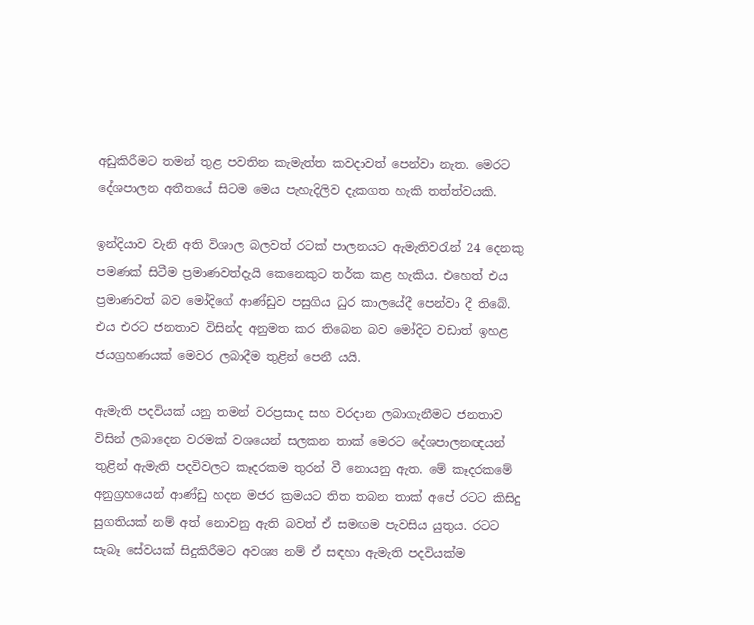අඩුකිරීමට තමන් තුළ පවතින කැමැත්ත කවදාවත් පෙන්වා නැත. මෙරට දේශපාලන අතීතයේ සිටම මෙය පැහැදිලිව දැකගත හැකි තත්ත්වයකි.

ඉන්දියාව වැනි අති විශාල බලවත් රටක් පාලනයට ඇමැතිවරැන් 24 දෙනකු පමණක් සිටීම ප්‍රමාණවත්දැයි කෙනෙකුට තර්ක කළ හැකිය. එහෙත් එය ප්‍රමාණවත් බව මෝදිගේ ආණ්ඩුව පසුගිය ධුර කාලයේදී පෙන්වා දී තිබේ. එය එරට ජනතාව විසින්ද අනුමත කර තිබෙන බව මෝදිට වඩාත් ඉහළ ජයග්‍රහණයක් මෙවර ලබාදීම තුළින් පෙනී යයි.

ඇමැති පදවියක් යනු තමන් වරප්‍රසාද සහ වරදාන ලබාගැනීමට ජනතාව විසින් ලබාදෙන වරමක් වශයෙන් සලකන තාක් මෙරට දේශපාලනඥයන් තුළින් ඇමැති පදවිවලට කෑදරකම තුරන් වී නොයනු ඇත. මේ කෑදරකමේ අනුග්‍රහයෙන් ආණ්ඩු හදන මජර ක්‍රමයට තිත තබන තාක් අපේ රටට කිසිදු සුගතියක් නම් අත් නොවනු ඇති බවත් ඒ සමඟම පැවසිය යුතුය. රටට සැබෑ සේවයක් සිදුකිරීමට අවශ්‍ය නම් ඒ සඳහා ඇමැති පදවියක්ම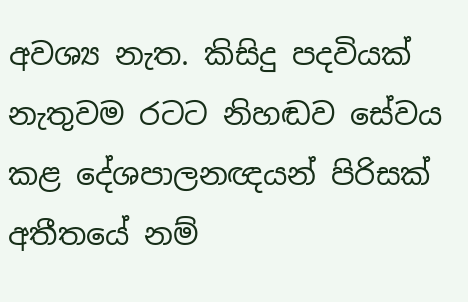අවශ්‍ය නැත. කිසිදු පදවියක් නැතුවම රටට නිහඬව සේවය කළ දේශපාලනඥයන් පිරිසක් අතීතයේ නම්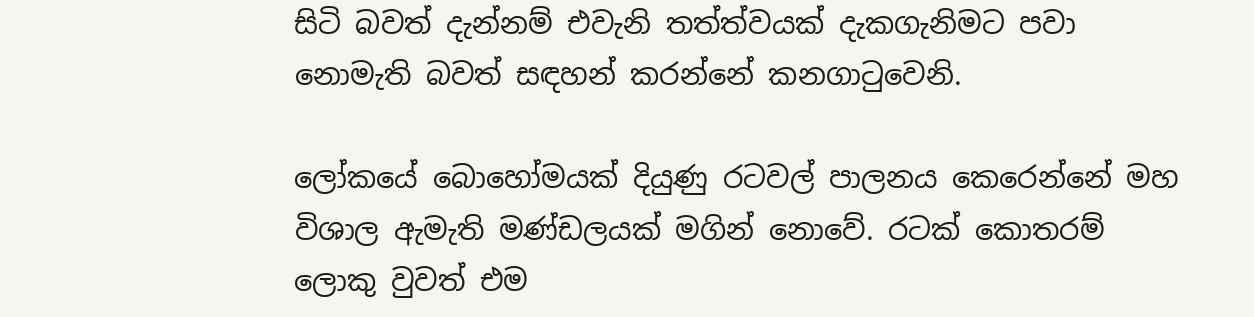සිටි බවත් දැන්නම් එවැනි තත්ත්වයක් දැකගැනිමට පවා නොමැති බවත් සඳහන් කරන්නේ කනගාටුවෙනි.

ලෝකයේ බොහෝමයක් දියුණු රටවල් පාලනය කෙරෙන්නේ මහ විශාල ඇමැති මණ්ඩලයක් මගින් නොවේ. රටක් කොතරම් ලොකු වුවත් එම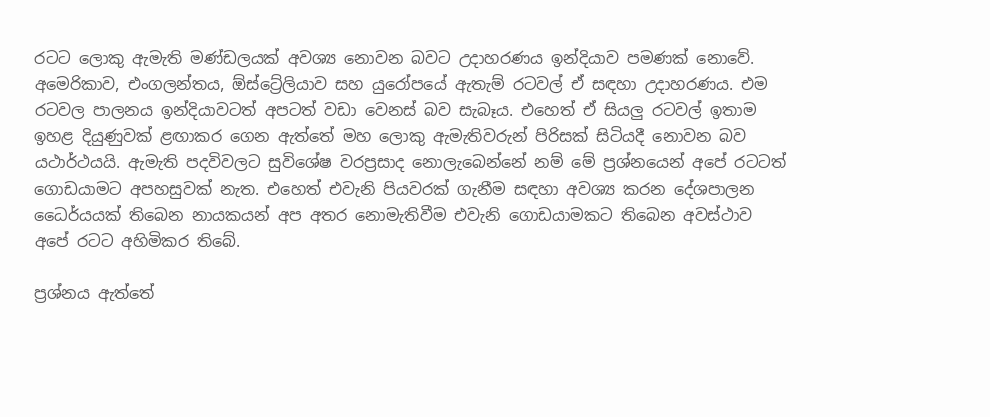රටට ලොකු ඇමැති මණ්ඩලයක් අවශ්‍ය නොවන බවට උදාහරණය ඉන්දියාව පමණක් නොවේ. අමෙරිකාව, එංගලන්තය, ඕස්ට්‍රේලියාව සහ යුරෝපයේ ඇතැම් රටවල් ඒ සඳහා උදාහරණය. එම රටවල පාලනය ඉන්දියාවටත් අපටත් වඩා වෙනස් බව සැබෑය. එහෙත් ඒ සියලු රටවල් ඉතාම ඉහළ දියුණුවක් ළඟාකර ගෙන ඇත්තේ මහ ලොකු ඇමැතිවරුන් පිරිසක් සිටියදී නොවන බව යථාර්ථයයි. ඇමැති පදවිවලට සුවිශේෂ වරප්‍රසාද නොලැබෙන්නේ නම් මේ ප්‍රශ්නයෙන් අපේ රටටත් ගොඩයාමට අපහසුවක් නැත. එහෙත් එවැනි පියවරක් ගැනීම සඳහා අවශ්‍ය කරන දේශපාලන ධෛර්යයක් තිබෙන නායකයන් අප අතර නොමැතිවීම එවැනි ගොඩයාමකට තිබෙන අවස්ථාව අපේ රටට අහිමිකර තිබේ.

ප්‍රශ්නය ඇත්තේ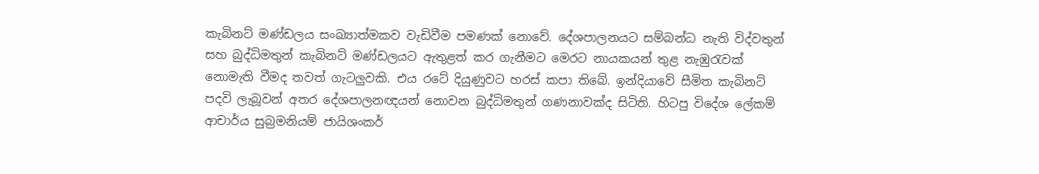කැබිනට් මණ්ඩලය සංඛ්‍යාත්මකව වැඩිවීම පමණක් නොවේ. දේශපාලනයට සම්බන්ධ නැති විද්වතුන් සහ බුද්ධිමතුන් කැබිනට් මණ්ඩලයට ඇතුළත් කර ගැනීමට මෙරට නායකයන් තුළ නැඹුරැවක් නොමැති වීමද තවත් ගැටලුවකි. එය රටේ දියුණුවට හරස් කපා තිබේ. ඉන්දියාවේ සීමිත කැබිනට් පදවි ලැබූවන් අතර දේශපාලනඥයන් නොවන බුද්ධිමතුන් ගණනාවක්ද සිටිති. හිටපු විදේශ ලේකම් ආචාර්ය සුබ්‍රමනියම් ජායිශංකර්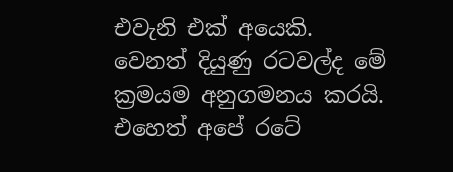එවැනි එක් අයෙකි. වෙනත් දියුණු රටවල්ද මේ ක්‍රමයම අනුගමනය කරයි. එහෙත් අපේ රටේ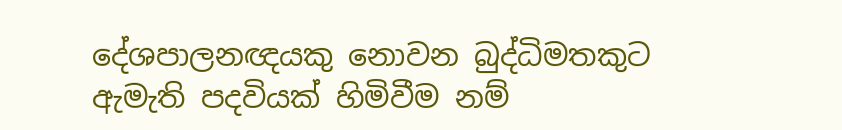දේශපාලනඥයකු නොවන බුද්ධිමතකුට ඇමැති පදවියක් හිමිවීම නම්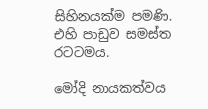සිහිනයක්ම පමණි. එහි පාඩුව සමස්ත රටටමය.

මෝදි නායකත්වය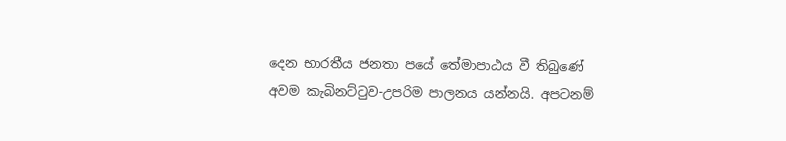දෙන භාරතීය ජනතා පයේ තේමාපාඨය වී තිබුණේ අවම කැබිනට්ටුව-උපරිම පාලනය යන්නයි. අපටනම්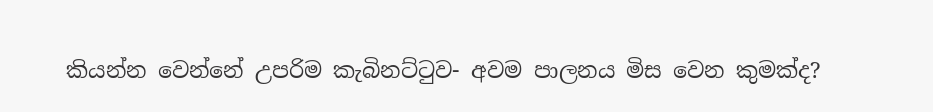කියන්න වෙන්නේ උපරිම කැබිනට්ටුව- අවම පාලනය මිස වෙන කුමක්ද?